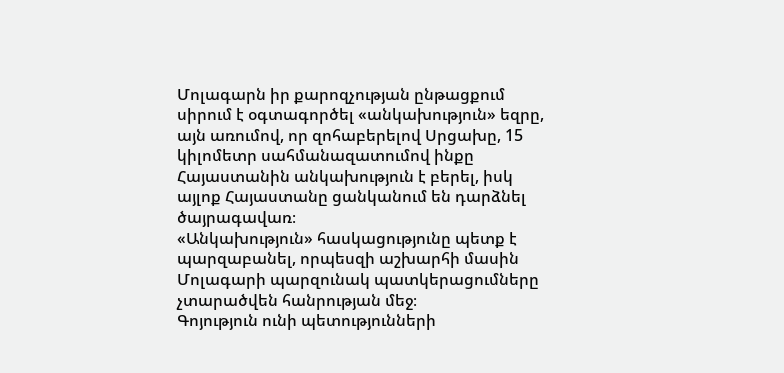Մոլագարն իր քարոզչության ընթացքում սիրում է օգտագործել «անկախություն» եզրը, այն առումով, որ զոհաբերելով Սրցախը, 15 կիլոմետր սահմանազատումով ինքը Հայաստանին անկախություն է բերել, իսկ այլոք Հայաստանը ցանկանում են դարձնել ծայրագավառ։
«Անկախություն» հասկացությունը պետք է պարզաբանել, որպեսզի աշխարհի մասին Մոլագարի պարզունակ պատկերացումները չտարածվեն հանրության մեջ։
Գոյություն ունի պետությունների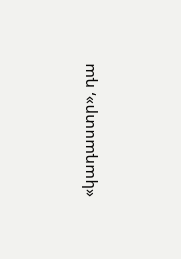«կադաստր», դա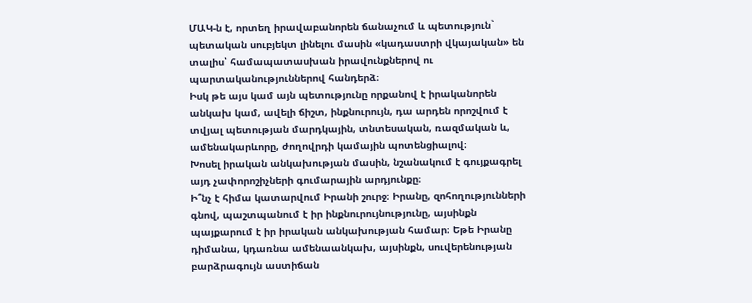ՄԱԿ-ն է, որտեղ իրավաբանորեն ճանաչում և պետություն` պետական սուբյեկտ լինելու մասին «կադաստրի վկայական» են տալիս՝ համապատասխան իրավունքներով ու պարտականություններով հանդերձ։
Իսկ թե այս կամ այն պետությունը որքանով է իրականորեն անկախ կամ, ավելի ճիշտ, ինքնուրույն, դա արդեն որոշվում է տվյալ պետության մարդկային, տնտեսական, ռազմական և, ամենակարևորը, ժողովրդի կամային պոտենցիալով։
Խոսել իրական անկախության մասին, նշանակում է գույքագրել այդ չափորոշիչների գումարային արդյունքը։
Ի՞նչ է հիմա կատարվում Իրանի շուրջ։ Իրանը, զոհողությունների գնով, պաշտպանում է իր ինքնուրույնությունը, այսինքն պայքարում է իր իրական անկախության համար։ Եթե Իրանը դիմանա, կդառնա ամենաանկախ, այսինքն, սուվերենության բարձրագույն աստիճան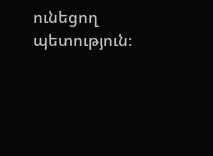ունեցող պետություն։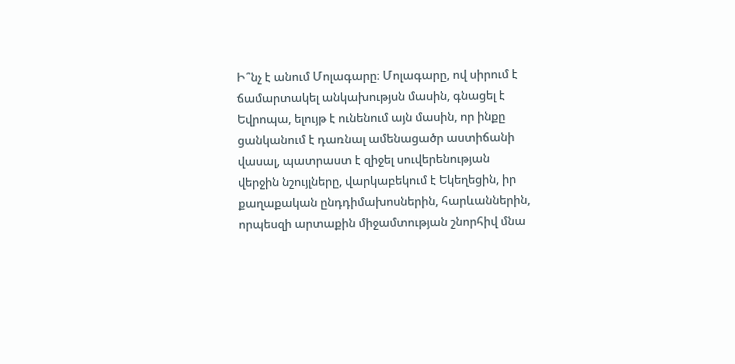Ի՞նչ է անում Մոլագարը։ Մոլագարը, ով սիրում է ճամարտակել անկախությսն մասին, գնացել է Եվրոպա, ելույթ է ունենում այն մասին, որ ինքը ցանկանում է դառնալ ամենացածր աստիճանի վասալ, պատրաստ է զիջել սուվերենության վերջին նշույլները, վարկաբեկում է Եկեղեցին, իր քաղաքական ընդդիմախոսներին, հարևաններին, որպեսզի արտաքին միջամտության շնորհիվ մնա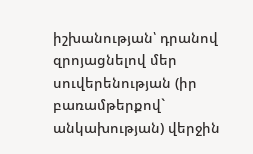իշխանության՝ դրանով զրոյացնելով մեր սուվերենության (իր բառամթերքով` անկախության) վերջին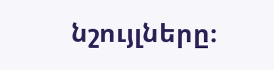նշույլները։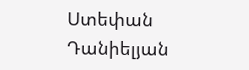Ստեփան Դանիելյան